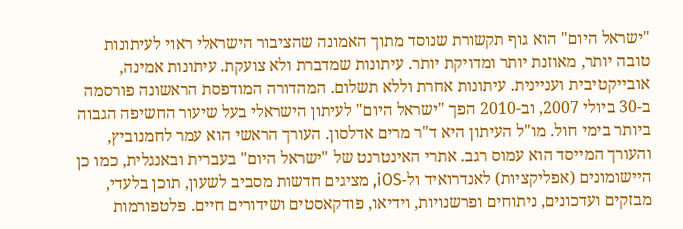"ישראל היום" הוא גוף תקשורת שנוסד מתוך האמונה שהציבור הישראלי ראוי לעיתונות טובה יותר, מאוזנת יותר ומדויקת יותר. עיתונות שמדברת ולא צועקת. עיתונות אמינה, אובייקטיבית ועניינית. עיתונות אחרת וללא תשלום. המהדורה המודפסת הראשונה פורסמה ב-30 ביולי 2007, וב-2010 הפך "ישראל היום" לעיתון הישראלי בעל שיעור החשיפה הגבוה ביותר בימי חול. מו"ל העיתון היא ד"ר מרים אדלסון. העורך הראשי הוא עמר לחמנוביץ, והעורך המייסד הוא עמוס רגב. אתרי האינטרנט של "ישראל היום" בעברית ובאנגלית, כמו כן היישומונים (אפליקציות) לאנדרואיד ול-iOS, מציגים חדשות מסביב לשעון, תוכן בלעדי, מבזקים ועדכונים, ניתוחים ופרשנויות, וידיאו, פודקאסטים ושידורים חיים. פלטפורמות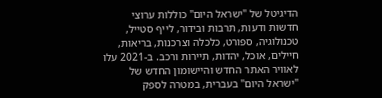הדיגיטל של "ישראל היום" כוללות ערוצי חדשות ודעות, תרבות ובידור, לייף סטייל, טכנולוגיה, ספורט, כלכלה וצרכנות, בריאות, חיילים, אוכל, יהדות, תיירות ורכב. ב-2021 עלו לאוויר האתר החדש והיישומון החדש של "ישראל היום" בעברית, במטרה לספק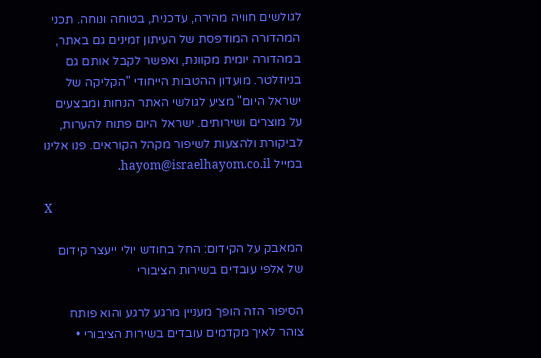לגולשים חוויה מהירה, עדכנית, בטוחה ונוחה. תכני המהדורה המודפסת של העיתון זמינים גם באתר, במהדורה יומית מקוונת, ואפשר לקבל אותם גם בניוזלטר. מועדון ההטבות הייחודי "הקליקה של ישראל היום" מציע לגולשי האתר הנחות ומבצעים על מוצרים ושירותים. ישראל היום פתוח להערות, לביקורת ולהצעות לשיפור מקהל הקוראים. פנו אלינו במייל hayom@israelhayom.co.il.

X

המאבק על הקידום: החל בחודש יולי ייעצר קידום של אלפי עובדים בשירות הציבורי

הסיפור הזה הופך מעניין מרגע לרגע והוא פותח צוהר לאיך מקדמים עובדים בשירות הציבורי •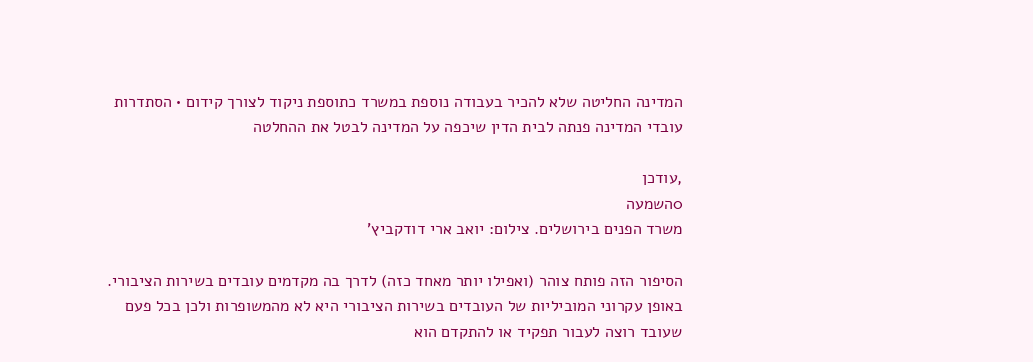המדינה החליטה שלא להכיר בעבודה נוספת במשרד כתוספת ניקוד לצורך קידום • הסתדרות עובדי המדינה פנתה לבית הדין שיכפה על המדינה לבטל את ההחלטה

,עודכן
0השמעה
משרד הפנים בירושלים. צילום: יואב ארי דודקביץ'

הסיפור הזה פותח צוהר (ואפילו יותר מאחד כזה) לדרך בה מקדמים עובדים בשירות הציבורי. באופן עקרוני המוביליות של העובדים בשירות הציבורי היא לא מהמשופרות ולכן בכל פעם שעובד רוצה לעבור תפקיד או להתקדם הוא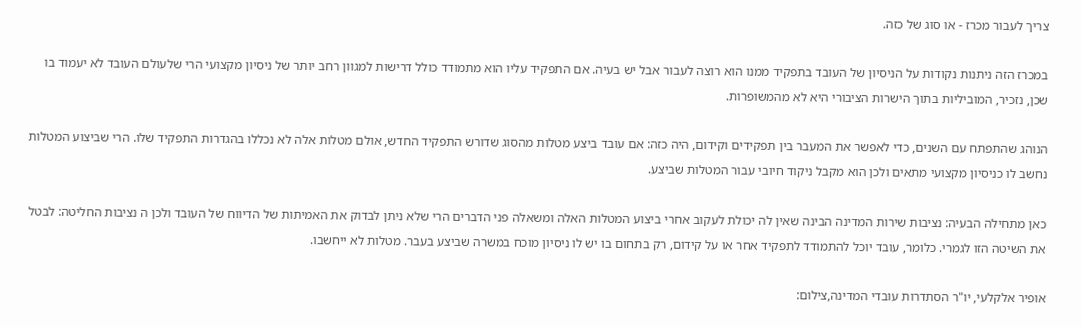צריך לעבור מכרז - או סוג של כזה.

במכרז הזה ניתנות נקודות על הניסיון של העובד בתפקיד ממנו הוא רוצה לעבור אבל יש בעיה. אם התפקיד עליו הוא מתמודד כולל דרישות למגוון רחב יותר של ניסיון מקצועי הרי שלעולם העובד לא יעמוד בו שכן, נזכיר, המוביליות בתוך הישרות הציבורי היא לא מהמשופרות.

הנוהג שהתפתח עם השנים, כדי לאפשר את המעבר בין תפקידים וקידום, היה כזה: אם עובד ביצע מטלות מהסוג שדורש התפקיד החדש, אולם מטלות אלה לא נכללו בהגדרות התפקיד שלו. הרי שביצוע המטלות נחשב לו כניסיון מקצועי מתאים ולכן הוא מקבל ניקוד חיובי עבור המטלות שביצע.

כאן מתחילה הבעיה: נציבות שירות המדינה הבינה שאין לה יכולת לעקוב אחרי ביצוע המטלות האלה ומשאלה פני הדברים הרי שלא ניתן לבדוק את האמיתות של הדיווח של העובד ולכן ה נציבות החליטה: לבטל את השיטה הזו לגמרי. כלומר, עובד יוכל להתמודד לתפקיד אחר או על קידום, רק בתחום בו יש לו ניסיון מוכח במשרה שביצע בעבר. מטלות לא ייחשבו.

אופיר אלקלעי, יו"ר הסתדרות עובדי המדינה,צילום: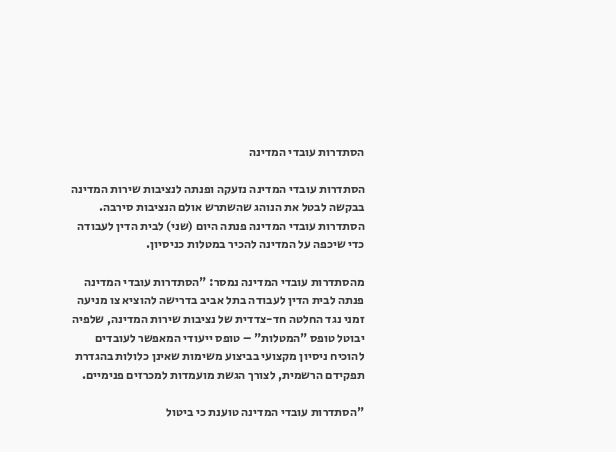הסתדרות עובדי המדינה

הסתדרות עובדי המדינה נזעקה ופנתה לנציבות שירות המדינה בבקשה לבטל את הנוהג שהשתרש אולם הנציבות סירבה. הסתדרות עובדי המדינה פנתה היום (שני) לבית הדין לעבודה כדי שיכפה על המדינה להכיר במטלות כניסיון.

מהסתדרות עובדי המדינה נמסר: "הסתדרות עובדי המדינה פנתה לבית הדין לעבודה בתל אביב בדרישה להוציא צו מניעה זמני נגד החלטה חד-צדדית של נציבות שירות המדינה, שלפיה יבוטל טופס "המטלות" – טופס ייעודי המאפשר לעובדים להוכיח ניסיון מקצועי בביצוע משימות שאינן כלולות בהגדרת תפקידם הרשמית, לצורך הגשת מועמדות למכרזים פנימיים.

"הסתדרות עובדי המדינה טוענת כי ביטול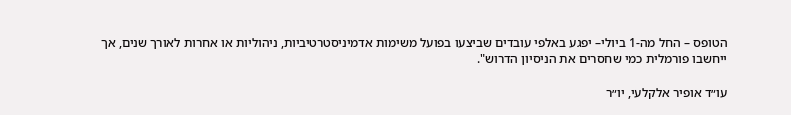הטופס – החל מה-1 ביולי– יפגע באלפי עובדים שביצעו בפועל משימות אדמיניסטרטיביות, ניהוליות או אחרות לאורך שנים, אך ייחשבו פורמלית כמי שחסרים את הניסיון הדרוש".

עו״ד אופיר אלקלעי, יו״ר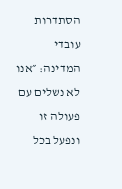הסתדרות עובדי המדינה: ״אנו לא נשלים עם פעולה זו ונפעל בכל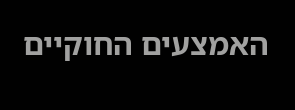האמצעים החוקיים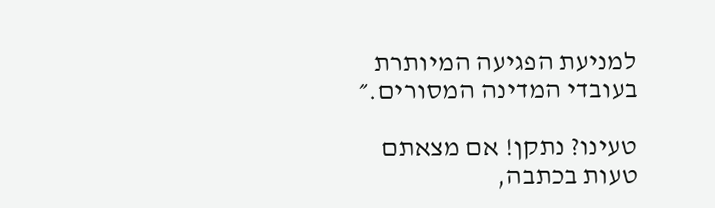למניעת הפגיעה המיותרת בעובדי המדינה המסורים.״

טעינו? נתקן! אם מצאתם טעות בכתבה,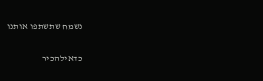נשמח שתשתפו אותנו

כדאילהכיר